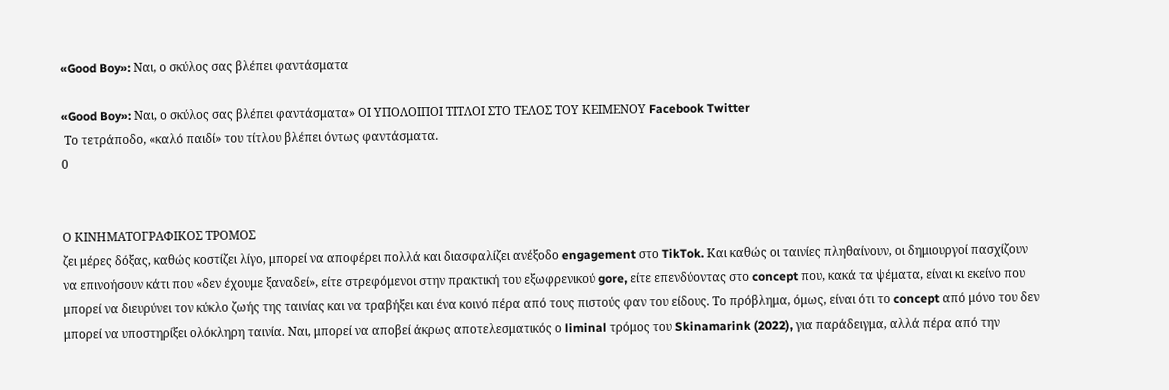«Good Boy»: Ναι, ο σκύλος σας βλέπει φαντάσματα

«Good Boy»: Ναι, ο σκύλος σας βλέπει φαντάσματα» ΟΙ ΥΠΟΛΟΙΠΟΙ ΤΙΤΛΟΙ ΣΤΟ ΤΕΛΟΣ ΤΟΥ ΚΕΙΜΕΝΟΥ Facebook Twitter
 Το τετράποδο, «καλό παιδί» του τίτλου βλέπει όντως φαντάσματα.
0


Ο ΚΙΝΗΜΑΤΟΓΡΑΦΙΚΟΣ ΤΡΟΜΟΣ
ζει μέρες δόξας, καθώς κοστίζει λίγο, μπορεί να αποφέρει πολλά και διασφαλίζει ανέξοδο engagement στο TikTok. Και καθώς οι ταινίες πληθαίνουν, οι δημιουργοί πασχίζουν να επινοήσουν κάτι που «δεν έχουμε ξαναδεί», είτε στρεφόμενοι στην πρακτική του εξωφρενικού gore, είτε επενδύοντας στο concept που, κακά τα ψέματα, είναι κι εκείνο που μπορεί να διευρύνει τον κύκλο ζωής της ταινίας και να τραβήξει και ένα κοινό πέρα από τους πιστούς φαν του είδους. Το πρόβλημα, όμως, είναι ότι το concept από μόνο του δεν μπορεί να υποστηρίξει ολόκληρη ταινία. Ναι, μπορεί να αποβεί άκρως αποτελεσματικός ο liminal τρόμος του Skinamarink (2022), για παράδειγμα, αλλά πέρα από την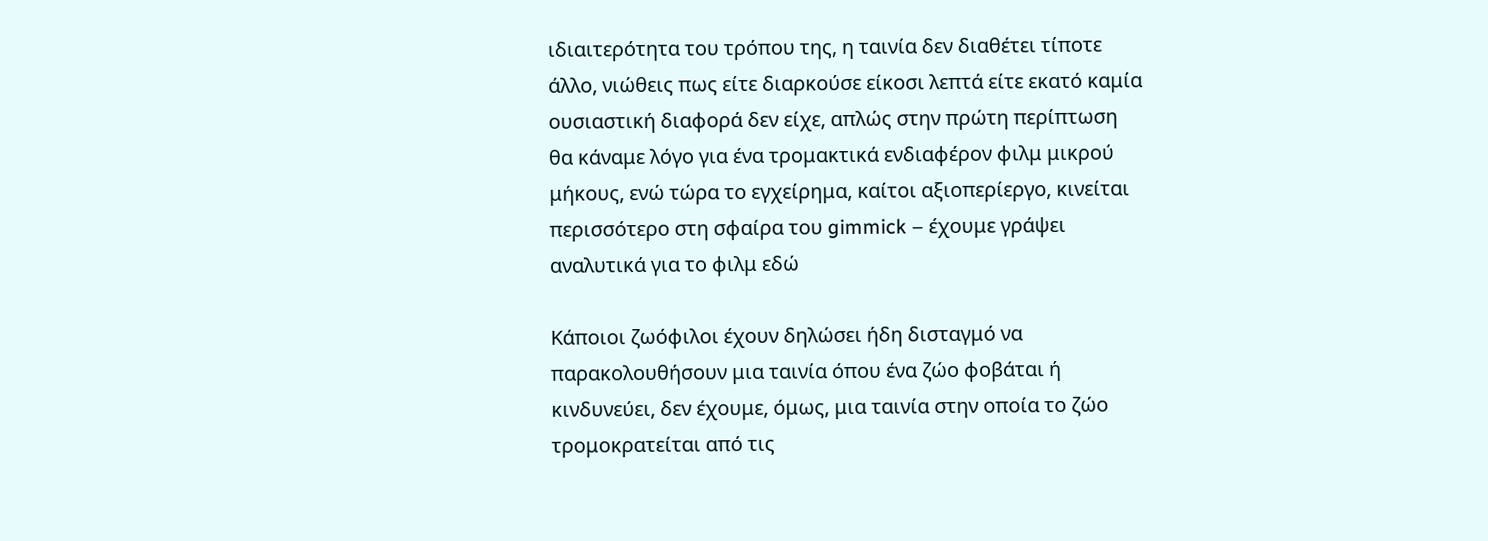ιδιαιτερότητα του τρόπου της, η ταινία δεν διαθέτει τίποτε άλλο, νιώθεις πως είτε διαρκούσε είκοσι λεπτά είτε εκατό καμία ουσιαστική διαφορά δεν είχε, απλώς στην πρώτη περίπτωση θα κάναμε λόγο για ένα τρομακτικά ενδιαφέρον φιλμ μικρού μήκους, ενώ τώρα το εγχείρημα, καίτοι αξιοπερίεργο, κινείται περισσότερο στη σφαίρα του gimmick – έχουμε γράψει αναλυτικά για το φιλμ εδώ

Κάποιοι ζωόφιλοι έχουν δηλώσει ήδη δισταγμό να παρακολουθήσουν μια ταινία όπου ένα ζώο φοβάται ή κινδυνεύει, δεν έχουμε, όμως, μια ταινία στην οποία το ζώο τρομοκρατείται από τις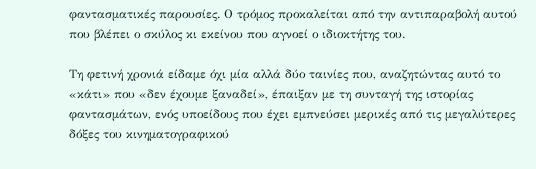φαντασματικές παρουσίες. Ο τρόμος προκαλείται από την αντιπαραβολή αυτού που βλέπει ο σκύλος κι εκείνου που αγνοεί ο ιδιοκτήτης του.

Τη φετινή χρονιά είδαμε όχι μία αλλά δύο ταινίες που, αναζητώντας αυτό το «κάτι» που «δεν έχουμε ξαναδεί», έπαιξαν με τη συνταγή της ιστορίας φαντασμάτων, ενός υποείδους που έχει εμπνεύσει μερικές από τις μεγαλύτερες δόξες του κινηματογραφικού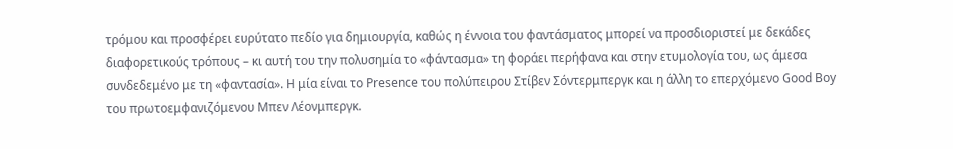τρόμου και προσφέρει ευρύτατο πεδίο για δημιουργία, καθώς η έννοια του φαντάσματος μπορεί να προσδιοριστεί με δεκάδες διαφορετικούς τρόπους – κι αυτή του την πολυσημία το «φάντασμα» τη φοράει περήφανα και στην ετυμολογία του, ως άμεσα συνδεδεμένο με τη «φαντασία». Η μία είναι το Presence του πολύπειρου Στίβεν Σόντερμπεργκ και η άλλη το επερχόμενο Good Boy του πρωτοεμφανιζόμενου Μπεν Λέονμπεργκ.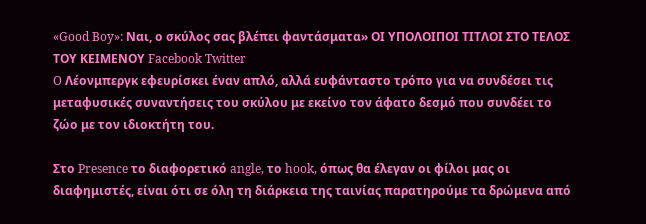«Good Boy»: Ναι, ο σκύλος σας βλέπει φαντάσματα» ΟΙ ΥΠΟΛΟΙΠΟΙ ΤΙΤΛΟΙ ΣΤΟ ΤΕΛΟΣ ΤΟΥ ΚΕΙΜΕΝΟΥ Facebook Twitter
O Λέονμπεργκ εφευρίσκει έναν απλό, αλλά ευφάνταστο τρόπο για να συνδέσει τις μεταφυσικές συναντήσεις του σκύλου με εκείνο τον άφατο δεσμό που συνδέει το ζώο με τον ιδιοκτήτη του.

Στο Presence το διαφορετικό angle, το hook, όπως θα έλεγαν οι φίλοι μας οι διαφημιστές, είναι ότι σε όλη τη διάρκεια της ταινίας παρατηρούμε τα δρώμενα από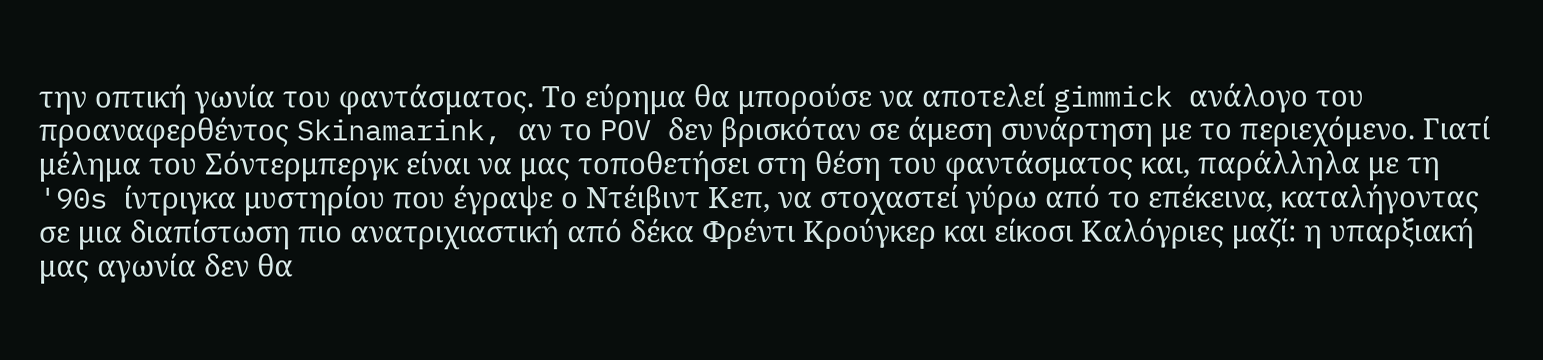την οπτική γωνία του φαντάσματος. Το εύρημα θα μπορούσε να αποτελεί gimmick ανάλογο του προαναφερθέντος Skinamarink, αν το POV δεν βρισκόταν σε άμεση συνάρτηση με το περιεχόμενο. Γιατί μέλημα του Σόντερμπεργκ είναι να μας τοποθετήσει στη θέση του φαντάσματος και, παράλληλα με τη '90s ίντριγκα μυστηρίου που έγραψε ο Ντέιβιντ Κεπ, να στοχαστεί γύρω από το επέκεινα, καταλήγοντας σε μια διαπίστωση πιο ανατριχιαστική από δέκα Φρέντι Κρούγκερ και είκοσι Καλόγριες μαζί: η υπαρξιακή μας αγωνία δεν θα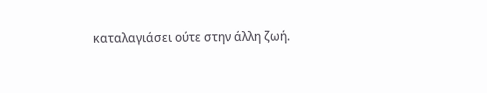καταλαγιάσει ούτε στην άλλη ζωή.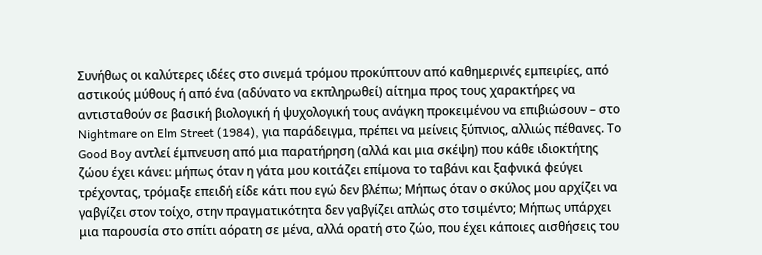Συνήθως οι καλύτερες ιδέες στο σινεμά τρόμου προκύπτουν από καθημερινές εμπειρίες, από αστικούς μύθους ή από ένα (αδύνατο να εκπληρωθεί) αίτημα προς τους χαρακτήρες να αντισταθούν σε βασική βιολογική ή ψυχολογική τους ανάγκη προκειμένου να επιβιώσουν – στο Nightmare on Elm Street (1984), για παράδειγμα, πρέπει να μείνεις ξύπνιος, αλλιώς πέθανες. Το Good Boy αντλεί έμπνευση από μια παρατήρηση (αλλά και μια σκέψη) που κάθε ιδιοκτήτης ζώου έχει κάνει: μήπως όταν η γάτα μου κοιτάζει επίμονα το ταβάνι και ξαφνικά φεύγει τρέχοντας, τρόμαξε επειδή είδε κάτι που εγώ δεν βλέπω; Μήπως όταν ο σκύλος μου αρχίζει να γαβγίζει στον τοίχο, στην πραγματικότητα δεν γαβγίζει απλώς στο τσιμέντο; Μήπως υπάρχει μια παρουσία στο σπίτι αόρατη σε μένα, αλλά ορατή στο ζώο, που έχει κάποιες αισθήσεις του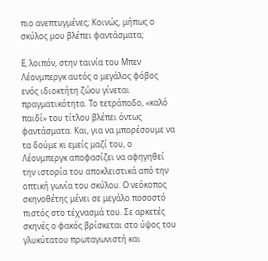πιο ανεπτυγμένες; Κοινώς, μήπως ο σκύλος μου βλέπει φαντάσματα;

Ε, λοιπόν, στην ταινία του Μπεν Λέονμπεργκ αυτός ο μεγάλος φόβος ενός ιδιοκτήτη ζώου γίνεται πραγματικότητα. Το τετράποδο, «καλό παιδί» του τίτλου βλέπει όντως φαντάσματα. Και, για να μπορέσουμε να τα δούμε κι εμείς μαζί του, ο Λέονμπεργκ αποφασίζει να αφηγηθεί την ιστορία του αποκλειστικά από την οπτική γωνία του σκύλου. Ο νεόκοπος σκηνοθέτης μένει σε μεγάλο ποσοστό πιστός στο τέχνασμά του. Σε αρκετές σκηνές ο φακός βρίσκεται στο ύψος του γλυκύτατου πρωταγωνιστή και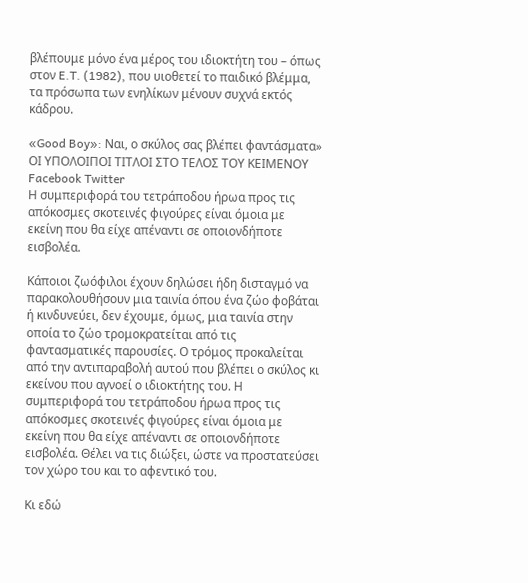βλέπουμε μόνο ένα μέρος του ιδιοκτήτη του – όπως στον E.T. (1982), που υιοθετεί το παιδικό βλέμμα, τα πρόσωπα των ενηλίκων μένουν συχνά εκτός κάδρου.

«Good Boy»: Ναι, ο σκύλος σας βλέπει φαντάσματα» ΟΙ ΥΠΟΛΟΙΠΟΙ ΤΙΤΛΟΙ ΣΤΟ ΤΕΛΟΣ ΤΟΥ ΚΕΙΜΕΝΟΥ Facebook Twitter
Η συμπεριφορά του τετράποδου ήρωα προς τις απόκοσμες σκοτεινές φιγούρες είναι όμοια με εκείνη που θα είχε απέναντι σε οποιονδήποτε εισβολέα.

Κάποιοι ζωόφιλοι έχουν δηλώσει ήδη δισταγμό να παρακολουθήσουν μια ταινία όπου ένα ζώο φοβάται ή κινδυνεύει, δεν έχουμε, όμως, μια ταινία στην οποία το ζώο τρομοκρατείται από τις φαντασματικές παρουσίες. Ο τρόμος προκαλείται από την αντιπαραβολή αυτού που βλέπει ο σκύλος κι εκείνου που αγνοεί ο ιδιοκτήτης του. Η συμπεριφορά του τετράποδου ήρωα προς τις απόκοσμες σκοτεινές φιγούρες είναι όμοια με εκείνη που θα είχε απέναντι σε οποιονδήποτε εισβολέα. Θέλει να τις διώξει, ώστε να προστατεύσει τον χώρο του και το αφεντικό του.

Κι εδώ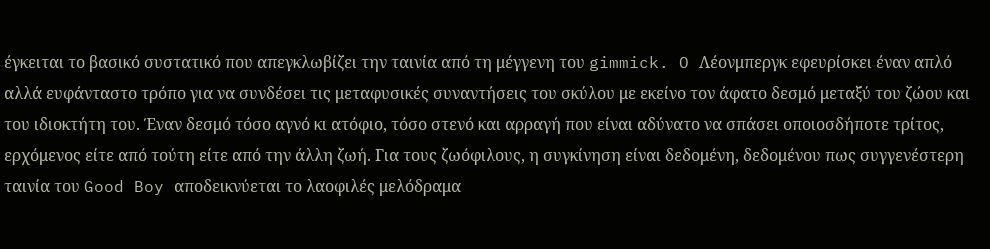έγκειται το βασικό συστατικό που απεγκλωβίζει την ταινία από τη μέγγενη του gimmick. O Λέονμπεργκ εφευρίσκει έναν απλό αλλά ευφάνταστο τρόπο για να συνδέσει τις μεταφυσικές συναντήσεις του σκύλου με εκείνο τον άφατο δεσμό μεταξύ του ζώου και του ιδιοκτήτη του. Έναν δεσμό τόσο αγνό κι ατόφιο, τόσο στενό και αρραγή που είναι αδύνατο να σπάσει οποιοσδήποτε τρίτος, ερχόμενος είτε από τούτη είτε από την άλλη ζωή. Για τους ζωόφιλους, η συγκίνηση είναι δεδομένη, δεδομένου πως συγγενέστερη ταινία του Good Boy αποδεικνύεται το λαοφιλές μελόδραμα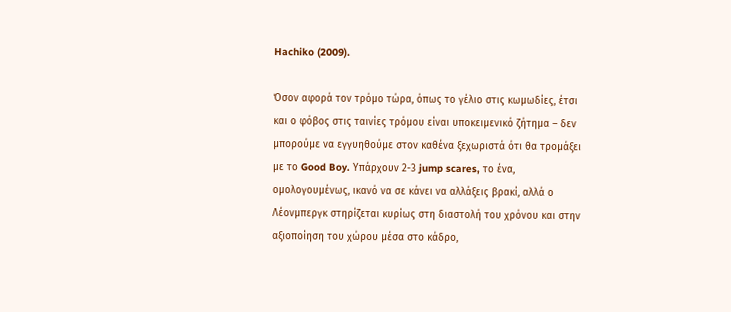Hachiko (2009).

Όσον αφορά τον τρόμο τώρα, όπως το γέλιο στις κωμωδίες, έτσι και ο φόβος στις ταινίες τρόμου είναι υποκειμενικό ζήτημα – δεν μπορούμε να εγγυηθούμε στον καθένα ξεχωριστά ότι θα τρομάξει με το Good Boy. Υπάρχουν 2-3 jump scares, το ένα, ομολογουμένως, ικανό να σε κάνει να αλλάξεις βρακί, αλλά ο Λέονμπεργκ στηρίζεται κυρίως στη διαστολή του χρόνου και στην αξιοποίηση του χώρου μέσα στο κάδρο,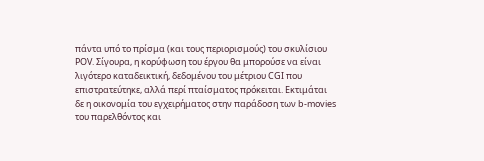πάντα υπό το πρίσμα (και τους περιορισμούς) του σκυλίσιου POV. Σίγουρα, η κορύφωση του έργου θα μπορούσε να είναι λιγότερο καταδεικτική, δεδομένου του μέτριου CGI που επιστρατεύτηκε, αλλά περί πταίσματος πρόκειται. Εκτιμάται δε η οικονομία του εγχειρήματος στην παράδοση των b-movies του παρελθόντος και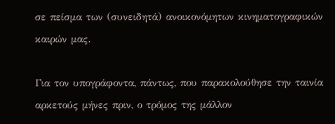σε πείσμα των (συνειδητά) ανοικονόμητων κινηματογραφικών καιρών μας.

Για τον υπογράφοντα, πάντως, που παρακολούθησε την ταινία αρκετούς μήνες πριν, ο τρόμος της μάλλον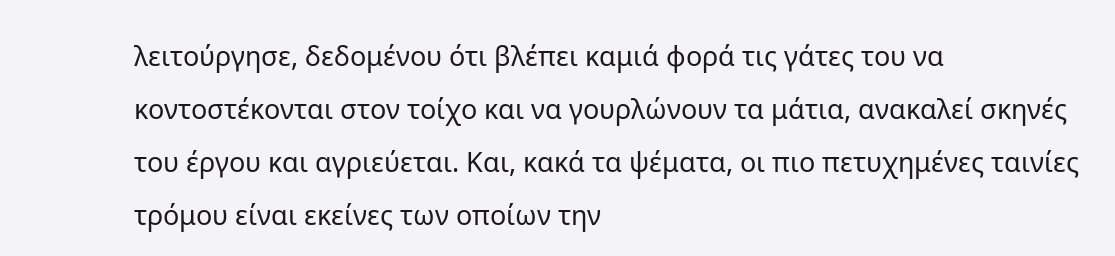λειτούργησε, δεδομένου ότι βλέπει καμιά φορά τις γάτες του να κοντοστέκονται στον τοίχο και να γουρλώνουν τα μάτια, ανακαλεί σκηνές του έργου και αγριεύεται. Και, κακά τα ψέματα, οι πιο πετυχημένες ταινίες τρόμου είναι εκείνες των οποίων την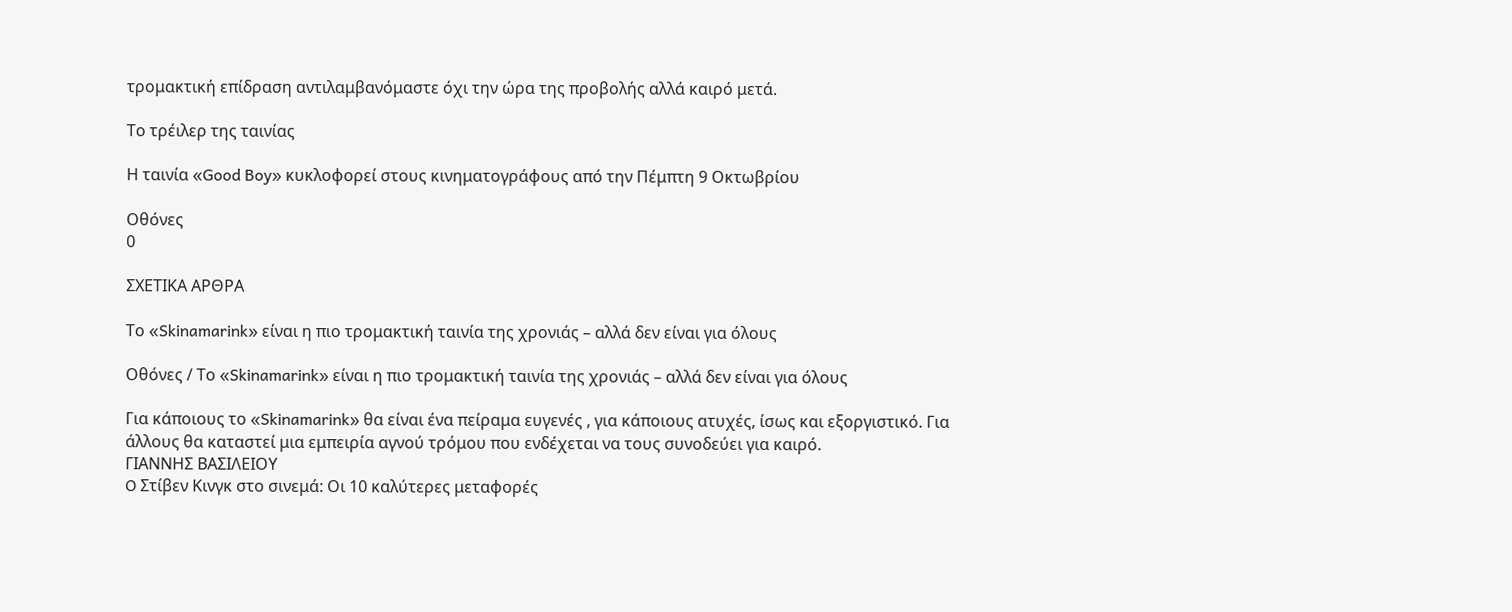τρομακτική επίδραση αντιλαμβανόμαστε όχι την ώρα της προβολής αλλά καιρό μετά.

Το τρέιλερ της ταινίας

Η ταινία «Good Boy» κυκλοφορεί στους κινηματογράφους από την Πέμπτη 9 Οκτωβρίου

Οθόνες
0

ΣΧΕΤΙΚΑ ΑΡΘΡΑ

Το «Skinamarink» είναι η πιο τρομακτική ταινία της χρονιάς – αλλά δεν είναι για όλους

Οθόνες / Το «Skinamarink» είναι η πιο τρομακτική ταινία της χρονιάς – αλλά δεν είναι για όλους

Για κάποιους το «Skinamarink» θα είναι ένα πείραμα ευγενές , για κάποιους ατυχές, ίσως και εξοργιστικό. Για άλλους θα καταστεί μια εμπειρία αγνού τρόμου που ενδέχεται να τους συνοδεύει για καιρό.
ΓΙΑΝΝΗΣ ΒΑΣΙΛΕΙΟΥ
O Στίβεν Κινγκ στο σινεμά: Οι 10 καλύτερες μεταφορές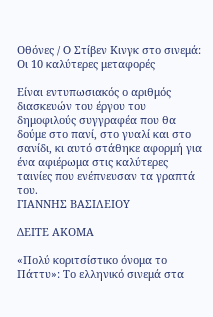Οθόνες / O Στίβεν Κινγκ στο σινεμά: Οι 10 καλύτερες μεταφορές

Είναι εντυπωσιακός ο αριθμός διασκευών του έργου του δημοφιλούς συγγραφέα που θα δούμε στο πανί, στο γυαλί και στο σανίδι, κι αυτό στάθηκε αφορμή για ένα αφιέρωμα στις καλύτερες ταινίες που ενέπνευσαν τα γραπτά του.
ΓΙΑΝΝΗΣ ΒΑΣΙΛΕΙΟΥ

ΔΕΙΤΕ ΑΚΟΜΑ

«Πολύ κοριτσίστικο όνομα το Πάττυ»: Το ελληνικό σινεμά στα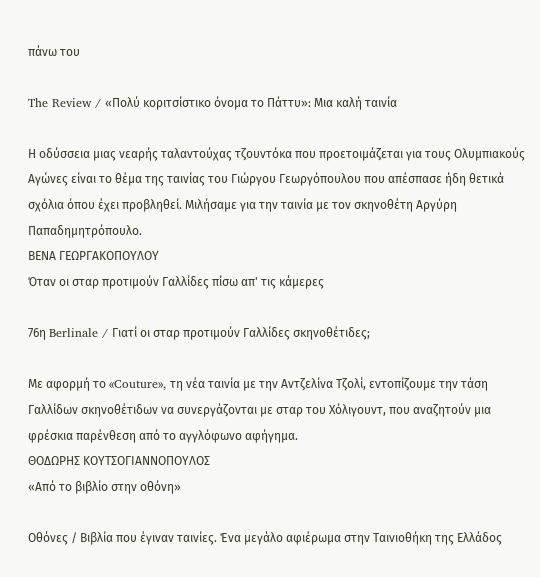πάνω του

The Review / «Πολύ κοριτσίστικο όνομα το Πάττυ»: Μια καλή ταινία

Η οδύσσεια μιας νεαρής ταλαντούχας τζουντόκα που προετοιμάζεται για τους Ολυμπιακούς Αγώνες είναι το θέμα της ταινίας του Γιώργου Γεωργόπουλου που απέσπασε ήδη θετικά σχόλια όπου έχει προβληθεί. Μιλήσαμε για την ταινία με τον σκηνοθέτη Αργύρη Παπαδημητρόπουλο.
ΒΕΝΑ ΓΕΩΡΓΑΚΟΠΟΥΛΟΥ
Όταν οι σταρ προτιμούν Γαλλίδες πίσω απ' τις κάμερες

76η Berlinale / Γιατί οι σταρ προτιμούν Γαλλίδες σκηνοθέτιδες;

Με αφορμή το «Couture», τη νέα ταινία με την Αντζελίνα Τζολί, εντοπίζουμε την τάση Γαλλίδων σκηνοθέτιδων να συνεργάζονται με σταρ του Χόλιγουντ, που αναζητούν μια φρέσκια παρένθεση από το αγγλόφωνο αφήγημα.
ΘΟΔΩΡΗΣ ΚΟΥΤΣΟΓΙΑΝΝΟΠΟΥΛΟΣ
«Από το βιβλίο στην οθόνη»

Οθόνες / Βιβλία που έγιναν ταινίες. Ένα μεγάλο αφιέρωμα στην Ταινιοθήκη της Ελλάδος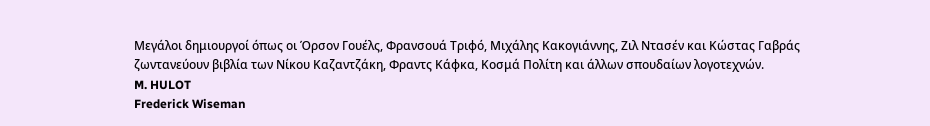Μεγάλοι δημιουργοί όπως οι Όρσον Γουέλς, Φρανσουά Τριφό, Μιχάλης Κακογιάννης, Ζιλ Ντασέν και Κώστας Γαβράς ζωντανεύουν βιβλία των Νίκου Καζαντζάκη, Φραντς Κάφκα, Κοσμά Πολίτη και άλλων σπουδαίων λογοτεχνών.
M. HULOT
Frederick Wiseman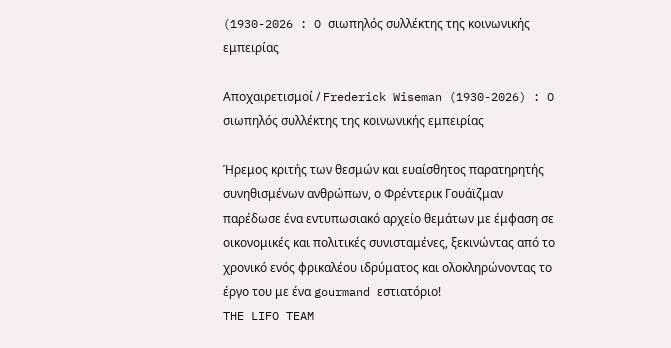(1930-2026 : O σιωπηλός συλλέκτης της κοινωνικής εμπειρίας

Αποχαιρετισμοί / Frederick Wiseman (1930-2026) : O σιωπηλός συλλέκτης της κοινωνικής εμπειρίας

Ήρεμος κριτής των θεσμών και ευαίσθητος παρατηρητής συνηθισμένων ανθρώπων, ο Φρέντερικ Γουάϊζμαν παρέδωσε ένα εντυπωσιακό αρχείο θεμάτων με έμφαση σε οικονομικές και πολιτικές συνισταμένες, ξεκινώντας από το χρονικό ενός φρικαλέου ιδρύματος και ολοκληρώνοντας το έργο του με ένα gourmand εστιατόριο!
THE LIFO TEAM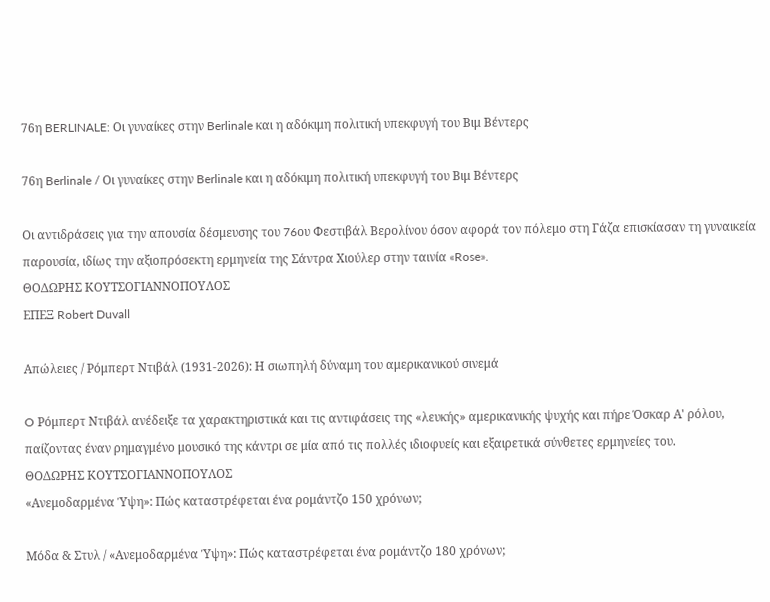76η BERLINALE: Οι γυναίκες στην Berlinale και η αδόκιμη πολιτική υπεκφυγή του Βιμ Βέντερς

76η Berlinale / Οι γυναίκες στην Berlinale και η αδόκιμη πολιτική υπεκφυγή του Βιμ Βέντερς

Οι αντιδράσεις για την απουσία δέσμευσης του 76oυ Φεστιβάλ Βερολίνου όσον αφορά τον πόλεμο στη Γάζα επισκίασαν τη γυναικεία παρουσία, ιδίως την αξιοπρόσεκτη ερμηνεία της Σάντρα Χιούλερ στην ταινία «Rose».
ΘΟΔΩΡΗΣ ΚΟΥΤΣΟΓΙΑΝΝΟΠΟΥΛΟΣ
ΕΠΕΞ Robert Duvall

Απώλειες / Ρόμπερτ Ντιβάλ (1931-2026): Η σιωπηλή δύναμη του αμερικανικού σινεμά

O Ρόμπερτ Ντιβάλ ανέδειξε τα χαρακτηριστικά και τις αντιφάσεις της «λευκής» αμερικανικής ψυχής και πήρε Όσκαρ Α' ρόλου, παίζοντας έναν ρημαγμένο μουσικό της κάντρι σε μία από τις πολλές ιδιοφυείς και εξαιρετικά σύνθετες ερμηνείες του.
ΘΟΔΩΡΗΣ ΚΟΥΤΣΟΓΙΑΝΝΟΠΟΥΛΟΣ
«Ανεμοδαρμένα Ύψη»: Πώς καταστρέφεται ένα ρομάντζο 150 χρόνων;

Μόδα & Στυλ / «Ανεμοδαρμένα Ύψη»: Πώς καταστρέφεται ένα ρομάντζο 180 χρόνων;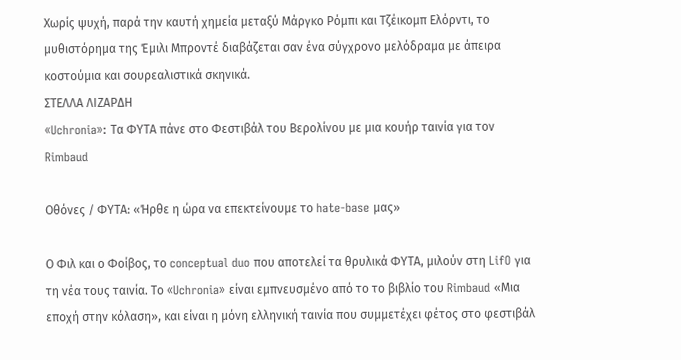Χωρίς ψυχή, παρά την καυτή χημεία μεταξύ Μάργκο Ρόμπι και Τζέικομπ Ελόρντι, το μυθιστόρημα της Έμιλι Μπροντέ διαβάζεται σαν ένα σύγχρονο μελόδραμα με άπειρα κοστούμια και σουρεαλιστικά σκηνικά.
ΣΤΕΛΛΑ ΛΙΖΑΡΔΗ
«Uchronia»: Τα ΦΥΤΑ πάνε στο Φεστιβάλ του Βερολίνου με μια κουήρ ταινία για τον Rimbaud

Οθόνες / ΦΥΤΑ: «Ήρθε η ώρα να επεκτείνουμε το hate-base μας»

Ο Φιλ και ο Φοίβος, το conceptual duo που αποτελεί τα θρυλικά ΦΥΤΑ, μιλούν στη LifO για τη νέα τους ταινία. Το «Uchronia» είναι εμπνευσμένο από το το βιβλίο του Rimbaud «Μια εποχή στην κόλαση», και είναι η μόνη ελληνική ταινία που συμμετέχει φέτος στο φεστιβάλ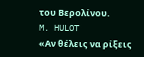του Βερολίνου.
M. HULOT
«Αν θέλεις να ρίξεις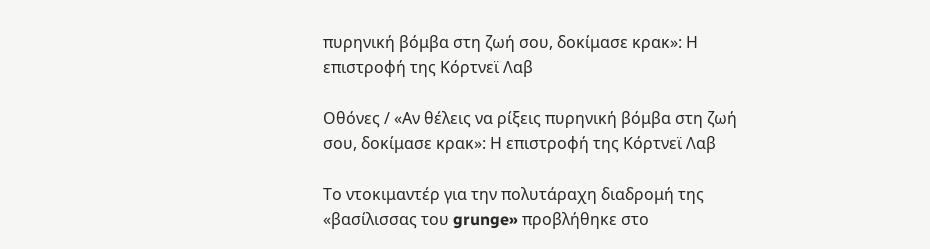πυρηνική βόμβα στη ζωή σου, δοκίμασε κρακ»: Η επιστροφή της Κόρτνεϊ Λαβ

Οθόνες / «Αν θέλεις να ρίξεις πυρηνική βόμβα στη ζωή σου, δοκίμασε κρακ»: Η επιστροφή της Κόρτνεϊ Λαβ

Το ντοκιμαντέρ για την πολυτάραχη διαδρομή της «βασίλισσας του grunge» προβλήθηκε στο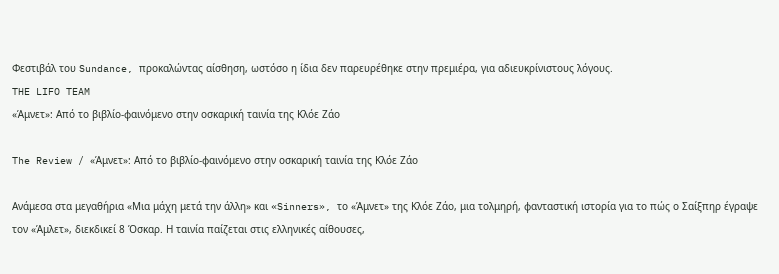Φεστιβάλ του Sundance, προκαλώντας αίσθηση, ωστόσο η ίδια δεν παρευρέθηκε στην πρεμιέρα, για αδιευκρίνιστους λόγους.
THE LIFO TEAM
«Άμνετ»: Από το βιβλίο-φαινόμενο στην οσκαρική ταινία της Κλόε Ζάο

The Review / «Άμνετ»: Από το βιβλίο-φαινόμενο στην οσκαρική ταινία της Κλόε Ζάο

Ανάμεσα στα μεγαθήρια «Μια μάχη μετά την άλλη» και «Sinners», το «Άμνετ» της Κλόε Ζάο, μια τολμηρή, φανταστική ιστορία για το πώς ο Σαίξπηρ έγραψε τον «Άμλετ», διεκδικεί 8 Όσκαρ. Η ταινία παίζεται στις ελληνικές αίθουσες,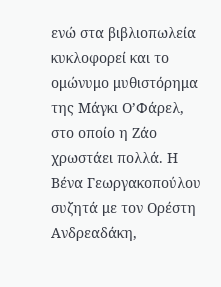ενώ στα βιβλιοπωλεία κυκλοφορεί και το ομώνυμο μυθιστόρημα της Μάγκι Ο’Φάρελ, στο οποίο η Ζάο χρωστάει πολλά. Η Βένα Γεωργακοπούλου συζητά με τον Ορέστη Ανδρεαδάκη,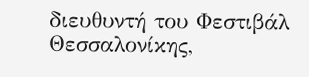διευθυντή του Φεστιβάλ Θεσσαλονίκης,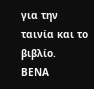για την ταινία και το βιβλίο.
ΒΕΝΑ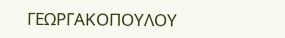ΓΕΩΡΓΑΚΟΠΟΥΛΟΥ